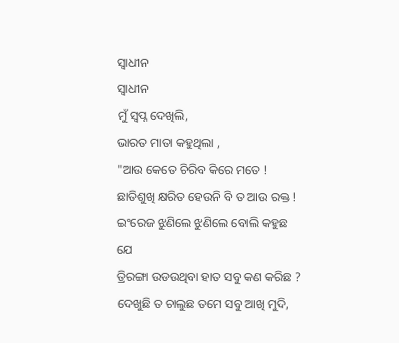ସ୍ବାଧୀନ
ସ୍ବାଧୀନ
ମୁଁ ସ୍ବପ୍ନ ଦେଖିଲି,
ଭାରତ ମାତା କହୁଥିଲା ,
"ଆଉ କେତେ ଚିରିବ କିରେ ମତେ !
ଛାତିଶୁଖି କ୍ଷରିତ ହେଉନି ବି ତ ଆଉ ରକ୍ତ !
ଇଂରେଜ ଝୁଣିଲେ ଝୁଣିଲେ ବୋଲି କହୁଛ ଯେ
ତ୍ରିରଙ୍ଗା ଉଡଉଥିବା ହାତ ସବୁ କଣ କରିଛ ?
ଦେଖୁଛି ତ ଚାଲୁଛ ତମେ ସବୁ ଆଖି ମୁଦି,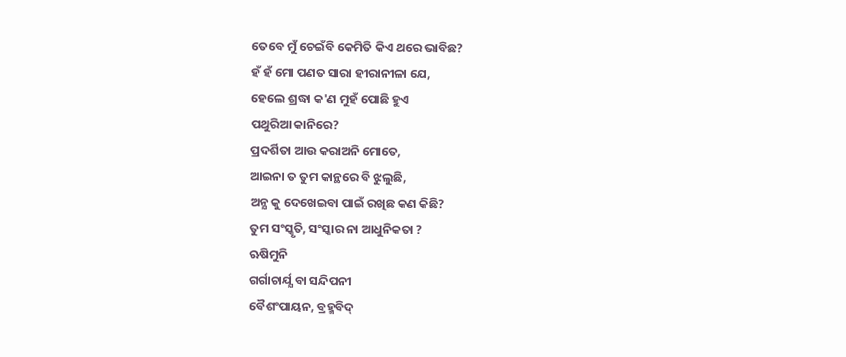ତେବେ ମୁଁ ଚେଇଁବି କେମିତି କିଏ ଥରେ ଭାବିଛ?
ହଁ ହଁ ମୋ ପଣତ ସାରା ହୀରାନୀଳା ଯେ,
ହେଲେ ଶ୍ରଦ୍ଧା କ'ଣ ମୁହଁ ପୋଛି ହୁଏ
ପଥୁରିଆ କାନିରେ?
ପ୍ରଦର୍ଶିତା ଆଉ କରାଅନି ମୋତେ,
ଆଇନା ତ ତୁମ କାନ୍ଥରେ ବି ଝୁଲୁଛି,
ଅନ୍ଯ କୁ ଦେଖେଇବା ପାଇଁ ରଖିଛ କଣ କିଛି?
ତୁମ ସଂସ୍କୃତି, ସଂସ୍କାର ନା ଆଧୁନିକତା ?
ଋଷିମୁନି
ଗର୍ଗାଚାର୍ଯ୍ଯ ବା ସନ୍ଦିପନୀ
ବୈଶଂପାୟନ, ବ୍ରହ୍ମବିଦ୍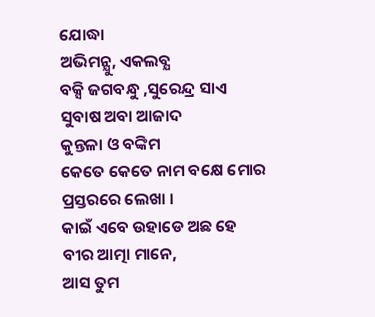ଯୋଦ୍ଧା
ଅଭିମନ୍ଯୁ, ଏକଲବ୍ଯ
ବକ୍ସି ଜଗବନ୍ଧୁ ,ସୁରେନ୍ଦ୍ର ସାଏ
ସୁବାଷ ଅବା ଆଜାଦ
କୁନ୍ତଳା ଓ ବଙ୍କିମ
କେତେ କେତେ ନାମ ବକ୍ଷେ ମୋର
ପ୍ରସ୍ତରରେ ଲେଖା ।
କାଇଁ ଏବେ ଉହାଡେ ଅଛ ହେ
ବୀର ଆତ୍ମା ମାନେ,
ଆସ ତୁମ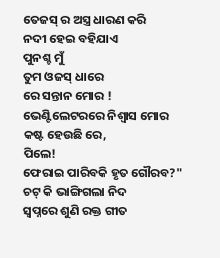ତେଜସ୍ ର ଅସ୍ତ୍ର ଧାରଣ କରି
ନଦୀ ହେଇ ବହିଯାଏ
ପୁନଶ୍ଚ ମୁଁ
ତୁମ ଓଜସ୍ ଧାରେ
ରେ ସନ୍ତାନ ମୋର !
ଭେଣ୍ଟିଲେଟରରେ ନିଶ୍ବାସ ମୋର
କଷ୍ଟ ହେଉଛି ରେ,
ପିଲେ!
ଫେରାଇ ପାରିବକି ହୃତ ଗୌରବ?"
ଚଟ୍ କି ଭାଙ୍ଗିଗଲା ନିଦ
ସ୍ବପ୍ନରେ ଶୁଣି ରକ୍ତ ଗୀତ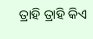ତ୍ରାହି ତ୍ରାହି କିଏ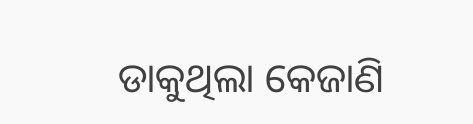ଡାକୁଥିଲା କେଜାଣି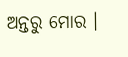ଅନ୍ତରୁ ମୋର ।